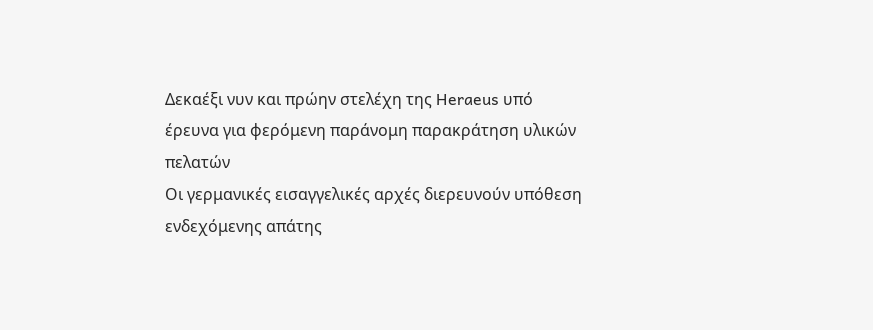Δεκαέξι νυν και πρώην στελέχη της Heraeus υπό έρευνα για φερόμενη παράνομη παρακράτηση υλικών πελατών
Οι γερμανικές εισαγγελικές αρχές διερευνούν υπόθεση ενδεχόμενης απάτης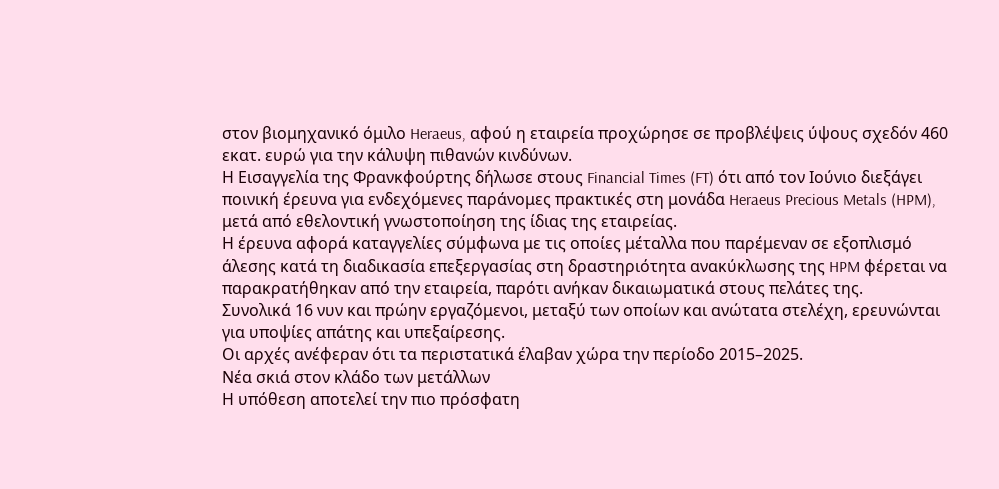στον βιομηχανικό όμιλο Heraeus, αφού η εταιρεία προχώρησε σε προβλέψεις ύψους σχεδόν 460 εκατ. ευρώ για την κάλυψη πιθανών κινδύνων.
Η Εισαγγελία της Φρανκφούρτης δήλωσε στους Financial Times (FT) ότι από τον Ιούνιο διεξάγει ποινική έρευνα για ενδεχόμενες παράνομες πρακτικές στη μονάδα Heraeus Precious Metals (HPM), μετά από εθελοντική γνωστοποίηση της ίδιας της εταιρείας.
Η έρευνα αφορά καταγγελίες σύμφωνα με τις οποίες μέταλλα που παρέμεναν σε εξοπλισμό άλεσης κατά τη διαδικασία επεξεργασίας στη δραστηριότητα ανακύκλωσης της HPM φέρεται να παρακρατήθηκαν από την εταιρεία, παρότι ανήκαν δικαιωματικά στους πελάτες της.
Συνολικά 16 νυν και πρώην εργαζόμενοι, μεταξύ των οποίων και ανώτατα στελέχη, ερευνώνται για υποψίες απάτης και υπεξαίρεσης.
Οι αρχές ανέφεραν ότι τα περιστατικά έλαβαν χώρα την περίοδο 2015–2025.
Νέα σκιά στον κλάδο των μετάλλων
Η υπόθεση αποτελεί την πιο πρόσφατη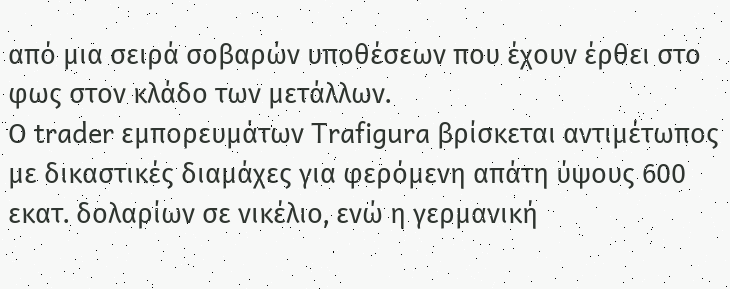από μια σειρά σοβαρών υποθέσεων που έχουν έρθει στο φως στον κλάδο των μετάλλων.
Ο trader εμπορευμάτων Trafigura βρίσκεται αντιμέτωπος με δικαστικές διαμάχες για φερόμενη απάτη ύψους 600 εκατ. δολαρίων σε νικέλιο, ενώ η γερμανική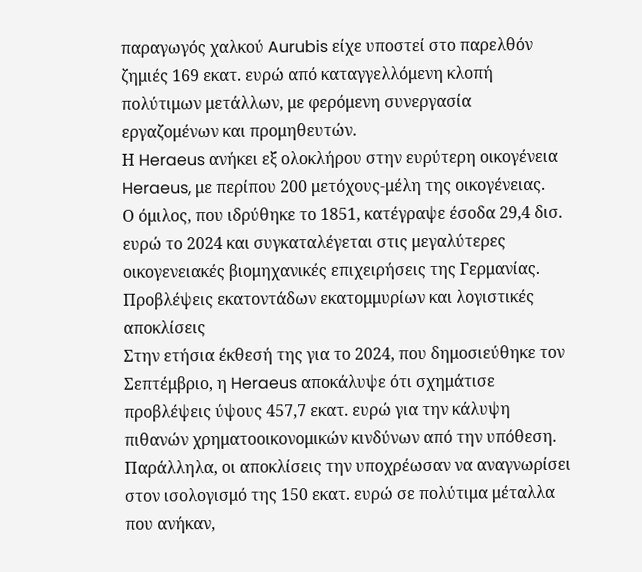παραγωγός χαλκού Aurubis είχε υποστεί στο παρελθόν ζημιές 169 εκατ. ευρώ από καταγγελλόμενη κλοπή πολύτιμων μετάλλων, με φερόμενη συνεργασία εργαζομένων και προμηθευτών.
Η Heraeus ανήκει εξ ολοκλήρου στην ευρύτερη οικογένεια Heraeus, με περίπου 200 μετόχους-μέλη της οικογένειας.
Ο όμιλος, που ιδρύθηκε το 1851, κατέγραψε έσοδα 29,4 δισ. ευρώ το 2024 και συγκαταλέγεται στις μεγαλύτερες οικογενειακές βιομηχανικές επιχειρήσεις της Γερμανίας.
Προβλέψεις εκατοντάδων εκατομμυρίων και λογιστικές αποκλίσεις
Στην ετήσια έκθεσή της για το 2024, που δημοσιεύθηκε τον Σεπτέμβριο, η Heraeus αποκάλυψε ότι σχημάτισε προβλέψεις ύψους 457,7 εκατ. ευρώ για την κάλυψη πιθανών χρηματοοικονομικών κινδύνων από την υπόθεση.
Παράλληλα, οι αποκλίσεις την υποχρέωσαν να αναγνωρίσει στον ισολογισμό της 150 εκατ. ευρώ σε πολύτιμα μέταλλα που ανήκαν,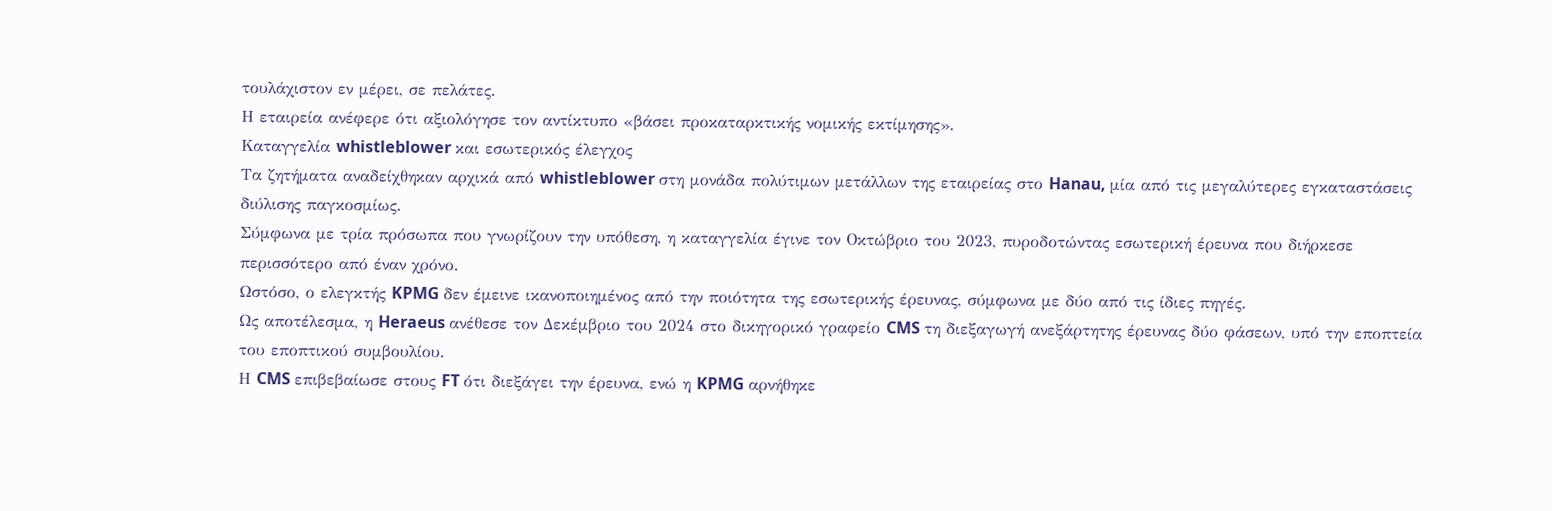τουλάχιστον εν μέρει, σε πελάτες.
Η εταιρεία ανέφερε ότι αξιολόγησε τον αντίκτυπο «βάσει προκαταρκτικής νομικής εκτίμησης».
Καταγγελία whistleblower και εσωτερικός έλεγχος
Τα ζητήματα αναδείχθηκαν αρχικά από whistleblower στη μονάδα πολύτιμων μετάλλων της εταιρείας στο Hanau, μία από τις μεγαλύτερες εγκαταστάσεις διύλισης παγκοσμίως.
Σύμφωνα με τρία πρόσωπα που γνωρίζουν την υπόθεση, η καταγγελία έγινε τον Οκτώβριο του 2023, πυροδοτώντας εσωτερική έρευνα που διήρκεσε περισσότερο από έναν χρόνο.
Ωστόσο, ο ελεγκτής KPMG δεν έμεινε ικανοποιημένος από την ποιότητα της εσωτερικής έρευνας, σύμφωνα με δύο από τις ίδιες πηγές.
Ως αποτέλεσμα, η Heraeus ανέθεσε τον Δεκέμβριο του 2024 στο δικηγορικό γραφείο CMS τη διεξαγωγή ανεξάρτητης έρευνας δύο φάσεων, υπό την εποπτεία του εποπτικού συμβουλίου.
Η CMS επιβεβαίωσε στους FT ότι διεξάγει την έρευνα, ενώ η KPMG αρνήθηκε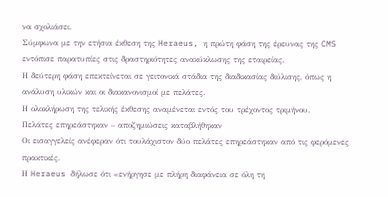να σχολιάσει.
Σύμφωνα με την ετήσια έκθεση της Heraeus, η πρώτη φάση της έρευνας της CMS εντόπισε παρατυπίες στις δραστηριότητες ανακύκλωσης της εταιρείας.
Η δεύτερη φάση επεκτείνεται σε γειτονικά στάδια της διαδικασίας διύλισης, όπως η ανάλυση υλικών και οι διακανονισμοί με πελάτες.
Η ολοκλήρωση της τελικής έκθεσης αναμένεται εντός του τρέχοντος τριμήνου.
Πελάτες επηρεάστηκαν – αποζημιώσεις καταβλήθηκαν
Οι εισαγγελείς ανέφεραν ότι τουλάχιστον δύο πελάτες επηρεάστηκαν από τις φερόμενες πρακτικές.
Η Heraeus δήλωσε ότι «ενήργησε με πλήρη διαφάνεια σε όλη τη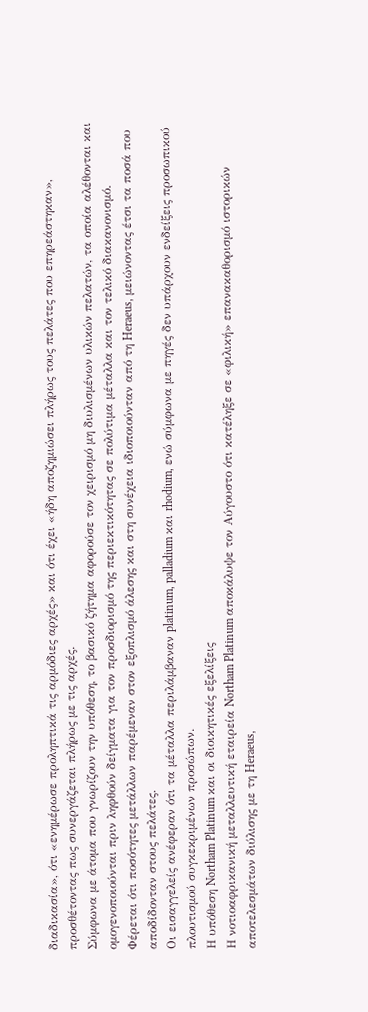διαδικασία», ότι «ενημέρωσε προληπτικά τις αρμόδιες αρχές» και ότι έχει «ήδη αποζημιώσει πλήρως τους πελάτες που επηρεάστηκαν», προσθέτοντας πως συνεργάζεται πλήρως με τις αρχές.
Σύμφωνα με άτομα που γνωρίζουν την υπόθεση, το βασικό ζήτημα αφορούσε τον χειρισμό μη διυλισμένων υλικών πελατών, τα οποία αλέθονται και ομογενοποιούνται πριν ληφθούν δείγματα για τον προσδιορισμό της περιεκτικότητας σε πολύτιμα μέταλλα και τον τελικό διακανονισμό.
Φέρεται ότι ποσότητες μετάλλων παρέμεναν στον εξοπλισμό άλεσης και στη συνέχεια ιδιοποιούνταν από τη Heraeus, μειώνοντας έτσι τα ποσά που αποδίδονταν στους πελάτες.
Οι εισαγγελείς ανέφεραν ότι τα μέταλλα περιλάμβαναν platinum, palladium και rhodium, ενώ σύμφωνα με πηγές δεν υπάρχουν ενδείξεις προσωπικού πλουτισμού συγκεκριμένων προσώπων.
Η υπόθεση Northam Platinum και οι διοικητικές εξελίξεις
Η νοτιοαφρικανική μεταλλευτική εταιρεία Northam Platinum αποκάλυψε τον Αύγουστο ότι κατέληξε σε «φιλική» επανακαθορισμό ιστορικών αποτελεσμάτων διύλισης με τη Heraeus,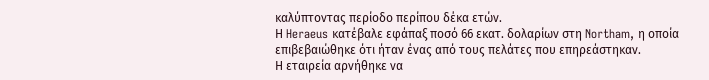καλύπτοντας περίοδο περίπου δέκα ετών.
Η Heraeus κατέβαλε εφάπαξ ποσό 66 εκατ. δολαρίων στη Northam, η οποία επιβεβαιώθηκε ότι ήταν ένας από τους πελάτες που επηρεάστηκαν.
Η εταιρεία αρνήθηκε να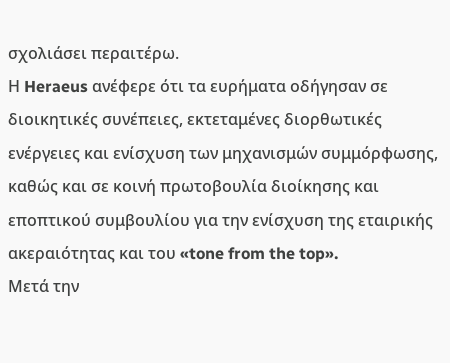σχολιάσει περαιτέρω.
Η Heraeus ανέφερε ότι τα ευρήματα οδήγησαν σε διοικητικές συνέπειες, εκτεταμένες διορθωτικές ενέργειες και ενίσχυση των μηχανισμών συμμόρφωσης, καθώς και σε κοινή πρωτοβουλία διοίκησης και εποπτικού συμβουλίου για την ενίσχυση της εταιρικής ακεραιότητας και του «tone from the top».
Μετά την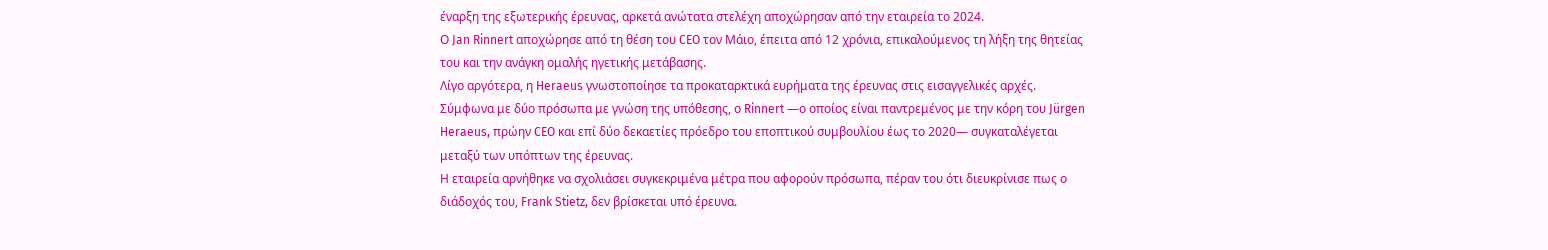έναρξη της εξωτερικής έρευνας, αρκετά ανώτατα στελέχη αποχώρησαν από την εταιρεία το 2024.
Ο Jan Rinnert αποχώρησε από τη θέση του CEO τον Μάιο, έπειτα από 12 χρόνια, επικαλούμενος τη λήξη της θητείας του και την ανάγκη ομαλής ηγετικής μετάβασης.
Λίγο αργότερα, η Heraeus γνωστοποίησε τα προκαταρκτικά ευρήματα της έρευνας στις εισαγγελικές αρχές.
Σύμφωνα με δύο πρόσωπα με γνώση της υπόθεσης, ο Rinnert —ο οποίος είναι παντρεμένος με την κόρη του Jürgen Heraeus, πρώην CEO και επί δύο δεκαετίες πρόεδρο του εποπτικού συμβουλίου έως το 2020— συγκαταλέγεται μεταξύ των υπόπτων της έρευνας.
Η εταιρεία αρνήθηκε να σχολιάσει συγκεκριμένα μέτρα που αφορούν πρόσωπα, πέραν του ότι διευκρίνισε πως ο διάδοχός του, Frank Stietz, δεν βρίσκεται υπό έρευνα.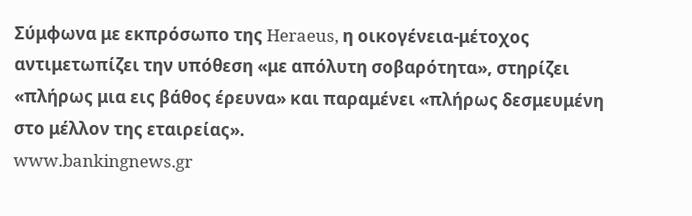Σύμφωνα με εκπρόσωπο της Heraeus, η οικογένεια-μέτοχος αντιμετωπίζει την υπόθεση «με απόλυτη σοβαρότητα», στηρίζει «πλήρως μια εις βάθος έρευνα» και παραμένει «πλήρως δεσμευμένη στο μέλλον της εταιρείας».
www.bankingnews.gr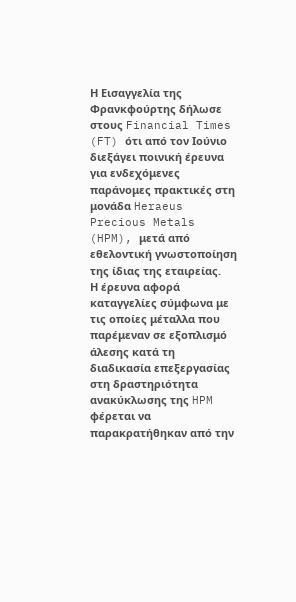Η Εισαγγελία της Φρανκφούρτης δήλωσε στους Financial Times (FT) ότι από τον Ιούνιο διεξάγει ποινική έρευνα για ενδεχόμενες παράνομες πρακτικές στη μονάδα Heraeus Precious Metals (HPM), μετά από εθελοντική γνωστοποίηση της ίδιας της εταιρείας.
Η έρευνα αφορά καταγγελίες σύμφωνα με τις οποίες μέταλλα που παρέμεναν σε εξοπλισμό άλεσης κατά τη διαδικασία επεξεργασίας στη δραστηριότητα ανακύκλωσης της HPM φέρεται να παρακρατήθηκαν από την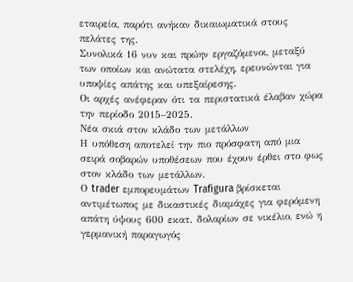εταιρεία, παρότι ανήκαν δικαιωματικά στους πελάτες της.
Συνολικά 16 νυν και πρώην εργαζόμενοι, μεταξύ των οποίων και ανώτατα στελέχη, ερευνώνται για υποψίες απάτης και υπεξαίρεσης.
Οι αρχές ανέφεραν ότι τα περιστατικά έλαβαν χώρα την περίοδο 2015–2025.
Νέα σκιά στον κλάδο των μετάλλων
Η υπόθεση αποτελεί την πιο πρόσφατη από μια σειρά σοβαρών υποθέσεων που έχουν έρθει στο φως στον κλάδο των μετάλλων.
Ο trader εμπορευμάτων Trafigura βρίσκεται αντιμέτωπος με δικαστικές διαμάχες για φερόμενη απάτη ύψους 600 εκατ. δολαρίων σε νικέλιο, ενώ η γερμανική παραγωγός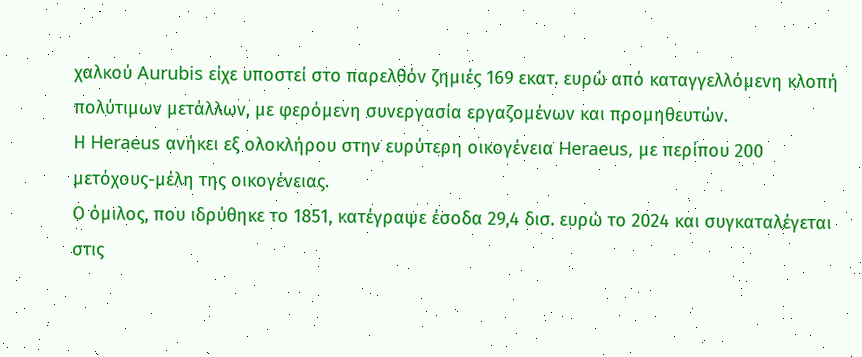χαλκού Aurubis είχε υποστεί στο παρελθόν ζημιές 169 εκατ. ευρώ από καταγγελλόμενη κλοπή πολύτιμων μετάλλων, με φερόμενη συνεργασία εργαζομένων και προμηθευτών.
Η Heraeus ανήκει εξ ολοκλήρου στην ευρύτερη οικογένεια Heraeus, με περίπου 200 μετόχους-μέλη της οικογένειας.
Ο όμιλος, που ιδρύθηκε το 1851, κατέγραψε έσοδα 29,4 δισ. ευρώ το 2024 και συγκαταλέγεται στις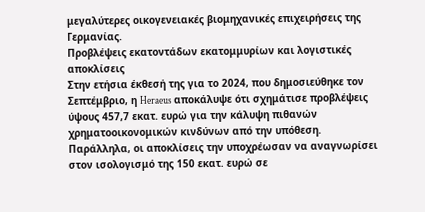μεγαλύτερες οικογενειακές βιομηχανικές επιχειρήσεις της Γερμανίας.
Προβλέψεις εκατοντάδων εκατομμυρίων και λογιστικές αποκλίσεις
Στην ετήσια έκθεσή της για το 2024, που δημοσιεύθηκε τον Σεπτέμβριο, η Heraeus αποκάλυψε ότι σχημάτισε προβλέψεις ύψους 457,7 εκατ. ευρώ για την κάλυψη πιθανών χρηματοοικονομικών κινδύνων από την υπόθεση.
Παράλληλα, οι αποκλίσεις την υποχρέωσαν να αναγνωρίσει στον ισολογισμό της 150 εκατ. ευρώ σε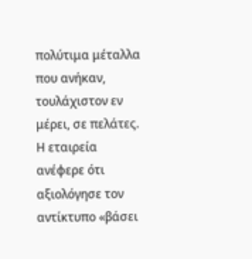πολύτιμα μέταλλα που ανήκαν, τουλάχιστον εν μέρει, σε πελάτες.
Η εταιρεία ανέφερε ότι αξιολόγησε τον αντίκτυπο «βάσει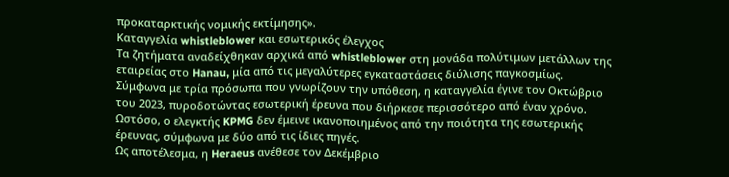προκαταρκτικής νομικής εκτίμησης».
Καταγγελία whistleblower και εσωτερικός έλεγχος
Τα ζητήματα αναδείχθηκαν αρχικά από whistleblower στη μονάδα πολύτιμων μετάλλων της εταιρείας στο Hanau, μία από τις μεγαλύτερες εγκαταστάσεις διύλισης παγκοσμίως.
Σύμφωνα με τρία πρόσωπα που γνωρίζουν την υπόθεση, η καταγγελία έγινε τον Οκτώβριο του 2023, πυροδοτώντας εσωτερική έρευνα που διήρκεσε περισσότερο από έναν χρόνο.
Ωστόσο, ο ελεγκτής KPMG δεν έμεινε ικανοποιημένος από την ποιότητα της εσωτερικής έρευνας, σύμφωνα με δύο από τις ίδιες πηγές.
Ως αποτέλεσμα, η Heraeus ανέθεσε τον Δεκέμβριο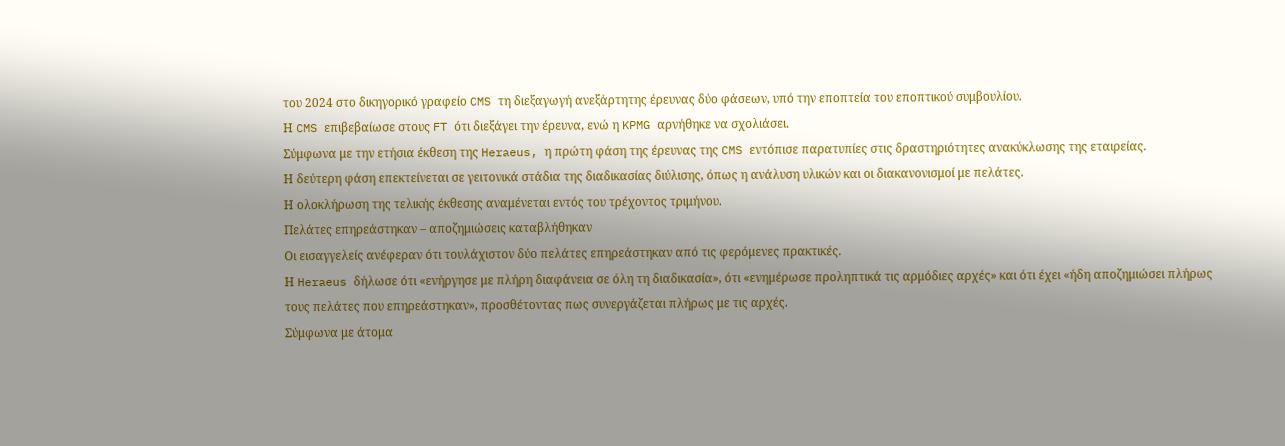του 2024 στο δικηγορικό γραφείο CMS τη διεξαγωγή ανεξάρτητης έρευνας δύο φάσεων, υπό την εποπτεία του εποπτικού συμβουλίου.
Η CMS επιβεβαίωσε στους FT ότι διεξάγει την έρευνα, ενώ η KPMG αρνήθηκε να σχολιάσει.
Σύμφωνα με την ετήσια έκθεση της Heraeus, η πρώτη φάση της έρευνας της CMS εντόπισε παρατυπίες στις δραστηριότητες ανακύκλωσης της εταιρείας.
Η δεύτερη φάση επεκτείνεται σε γειτονικά στάδια της διαδικασίας διύλισης, όπως η ανάλυση υλικών και οι διακανονισμοί με πελάτες.
Η ολοκλήρωση της τελικής έκθεσης αναμένεται εντός του τρέχοντος τριμήνου.
Πελάτες επηρεάστηκαν – αποζημιώσεις καταβλήθηκαν
Οι εισαγγελείς ανέφεραν ότι τουλάχιστον δύο πελάτες επηρεάστηκαν από τις φερόμενες πρακτικές.
Η Heraeus δήλωσε ότι «ενήργησε με πλήρη διαφάνεια σε όλη τη διαδικασία», ότι «ενημέρωσε προληπτικά τις αρμόδιες αρχές» και ότι έχει «ήδη αποζημιώσει πλήρως τους πελάτες που επηρεάστηκαν», προσθέτοντας πως συνεργάζεται πλήρως με τις αρχές.
Σύμφωνα με άτομα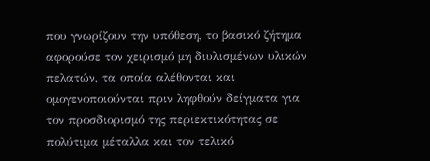που γνωρίζουν την υπόθεση, το βασικό ζήτημα αφορούσε τον χειρισμό μη διυλισμένων υλικών πελατών, τα οποία αλέθονται και ομογενοποιούνται πριν ληφθούν δείγματα για τον προσδιορισμό της περιεκτικότητας σε πολύτιμα μέταλλα και τον τελικό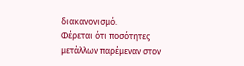διακανονισμό.
Φέρεται ότι ποσότητες μετάλλων παρέμεναν στον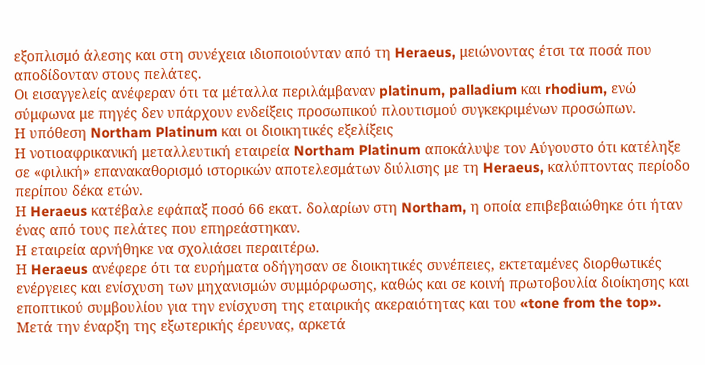εξοπλισμό άλεσης και στη συνέχεια ιδιοποιούνταν από τη Heraeus, μειώνοντας έτσι τα ποσά που αποδίδονταν στους πελάτες.
Οι εισαγγελείς ανέφεραν ότι τα μέταλλα περιλάμβαναν platinum, palladium και rhodium, ενώ σύμφωνα με πηγές δεν υπάρχουν ενδείξεις προσωπικού πλουτισμού συγκεκριμένων προσώπων.
Η υπόθεση Northam Platinum και οι διοικητικές εξελίξεις
Η νοτιοαφρικανική μεταλλευτική εταιρεία Northam Platinum αποκάλυψε τον Αύγουστο ότι κατέληξε σε «φιλική» επανακαθορισμό ιστορικών αποτελεσμάτων διύλισης με τη Heraeus, καλύπτοντας περίοδο περίπου δέκα ετών.
Η Heraeus κατέβαλε εφάπαξ ποσό 66 εκατ. δολαρίων στη Northam, η οποία επιβεβαιώθηκε ότι ήταν ένας από τους πελάτες που επηρεάστηκαν.
Η εταιρεία αρνήθηκε να σχολιάσει περαιτέρω.
Η Heraeus ανέφερε ότι τα ευρήματα οδήγησαν σε διοικητικές συνέπειες, εκτεταμένες διορθωτικές ενέργειες και ενίσχυση των μηχανισμών συμμόρφωσης, καθώς και σε κοινή πρωτοβουλία διοίκησης και εποπτικού συμβουλίου για την ενίσχυση της εταιρικής ακεραιότητας και του «tone from the top».
Μετά την έναρξη της εξωτερικής έρευνας, αρκετά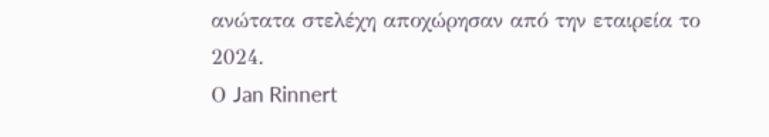ανώτατα στελέχη αποχώρησαν από την εταιρεία το 2024.
Ο Jan Rinnert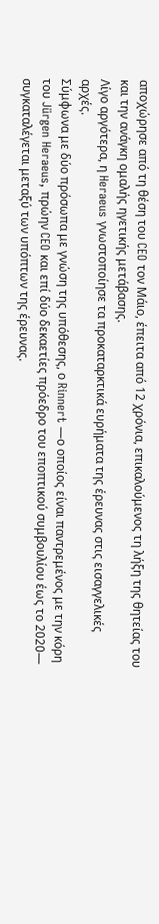αποχώρησε από τη θέση του CEO τον Μάιο, έπειτα από 12 χρόνια, επικαλούμενος τη λήξη της θητείας του και την ανάγκη ομαλής ηγετικής μετάβασης.
Λίγο αργότερα, η Heraeus γνωστοποίησε τα προκαταρκτικά ευρήματα της έρευνας στις εισαγγελικές αρχές.
Σύμφωνα με δύο πρόσωπα με γνώση της υπόθεσης, ο Rinnert —ο οποίος είναι παντρεμένος με την κόρη του Jürgen Heraeus, πρώην CEO και επί δύο δεκαετίες πρόεδρο του εποπτικού συμβουλίου έως το 2020— συγκαταλέγεται μεταξύ των υπόπτων της έρευνας.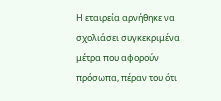Η εταιρεία αρνήθηκε να σχολιάσει συγκεκριμένα μέτρα που αφορούν πρόσωπα, πέραν του ότι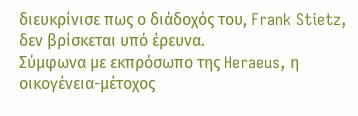διευκρίνισε πως ο διάδοχός του, Frank Stietz, δεν βρίσκεται υπό έρευνα.
Σύμφωνα με εκπρόσωπο της Heraeus, η οικογένεια-μέτοχος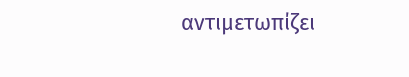αντιμετωπίζει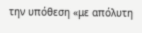την υπόθεση «με απόλυτη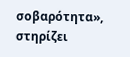σοβαρότητα», στηρίζει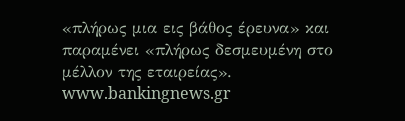«πλήρως μια εις βάθος έρευνα» και παραμένει «πλήρως δεσμευμένη στο μέλλον της εταιρείας».
www.bankingnews.gr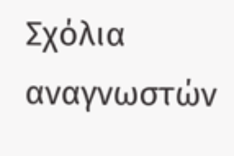Σχόλια αναγνωστών